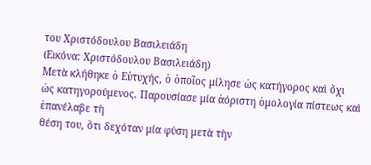του Χριστόδουλου Βασιλειάδη
(Εικόνα: Χριστόδουλου Βασιλειάδη)
Μετὰ κλήθηκε ὁ Εὐτυχής, ὁ ὁποῖος μίλησε ὡς κατήγορος καὶ ὄχι
ὡς κατηγορούμενος. Παρουσίασε μία ἀόριστη ὁμολογία πίστεως καὶ ἐπανέλαβε τὴ
θέση του, ὅτι δεχόταν μία φύση μετὰ τὴν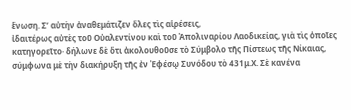ἕνωση. Σ’ αὐτὴν ἀναθεμάτιζεν ὅλες τὶς αἱρέσεις,
ἰδαιτέρως αὐτὲς τοῦ Οὐαλεντίνου καὶ τοῦ Ἀπολιναρίου Λαοδικείας, γιὰ τὶς ὁποῖες
κατηγορεῖτο· δήλωνε δὲ ὅτι ἀκολουθοῦσε τὸ Σύμβολο τῆς Πίστεως τῆς Νίκαιας,
σύμφωνα μὲ τὴν διακήρυξη τῆς ἐν Ἐφέσῳ Συνόδου τὸ 431μ.Χ. Σὲ κανένα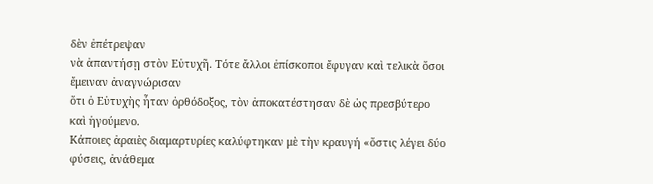δὲν ἐπέτρεψαν
νὰ ἀπαντήσῃ στὸν Εὐτυχῆ. Τότε ἄλλοι ἐπίσκοποι ἔφυγαν καὶ τελικὰ ὅσοι ἔμειναν ἀναγνώρισαν
ὅτι ὁ Εὐτυχὴς ἦταν ὀρθόδοξος, τὸν ἀποκατέστησαν δὲ ὡς πρεσβύτερο καὶ ἡγούμενο.
Κάποιες ἀραιὲς διαμαρτυρίες καλύφτηκαν μὲ τὴν κραυγή «ὅστις λέγει δύο φύσεις, ἀνάθεμα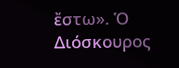ἔστω». Ὁ Διόσκουρος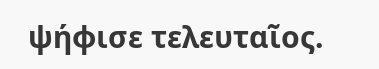ψήφισε τελευταῖος.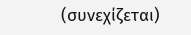(συνεχίζεται)